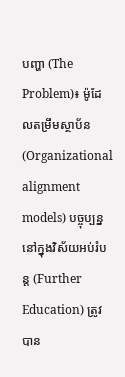បញ្ហា (The Problem)៖ ម៉ូដែលតម្រឹមស្ថាប័ន (Organizational alignment models) បច្ចុប្បន្ននៅក្នុងវិស័យអប់រំបន្ត (Further Education) ត្រូវបាន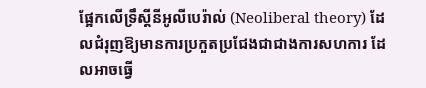ផ្អែកលើទ្រឹស្តីនីអូលីបេរ៉ាល់ (Neoliberal theory) ដែលជំរុញឱ្យមានការប្រកួតប្រជែងជាជាងការសហការ ដែលអាចធ្វើ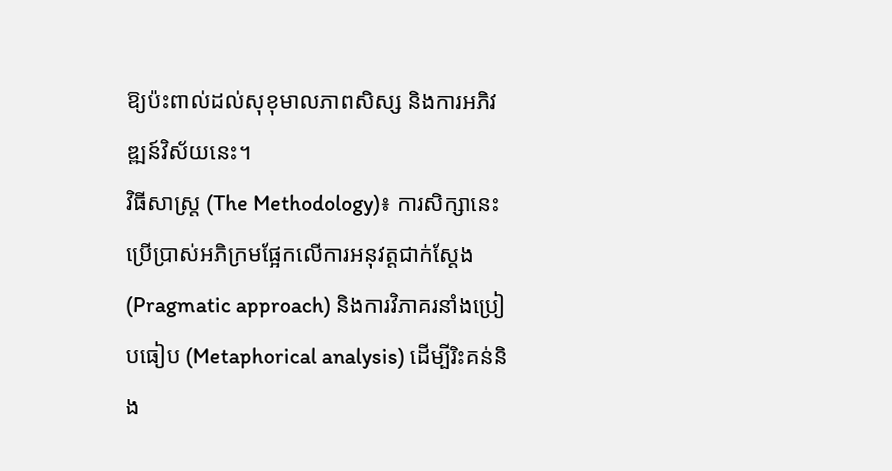ឱ្យប៉ះពាល់ដល់សុខុមាលភាពសិស្ស និងការអភិវឌ្ឍន៍វិស័យនេះ។
វិធីសាស្ត្រ (The Methodology)៖ ការសិក្សានេះប្រើប្រាស់អភិក្រមផ្អែកលើការអនុវត្តជាក់ស្តែង (Pragmatic approach) និងការវិភាគរនាំងប្រៀបធៀប (Metaphorical analysis) ដើម្បីរិះគន់និង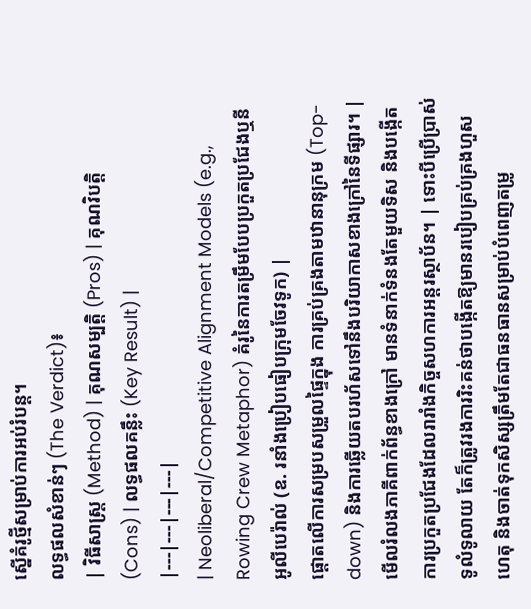ស្នើគំរូថ្មីសម្រាប់ការអប់រំបន្ត។
លទ្ធផលសំខាន់ៗ (The Verdict)៖
| វិធីសាស្ត្រ (Method) | គុណសម្បត្តិ (Pros) | គុណវិបត្តិ (Cons) | លទ្ធផលគន្លឹះ (Key Result) |
|---|---|---|---|
| Neoliberal/Competitive Alignment Models (e.g., Rowing Crew Metaphor) គំរូនៃការតម្រឹមបែបប្រកួតប្រជែងឬនីអូលីបេរ៉ាល់ (ឧ. រនាំងប្រៀបធៀបក្រុមចែវទូក) |
ផ្តោតលើការសម្របសម្រួលផ្ទៃក្នុង ការគ្រប់គ្រងតាមឋានានុក្រម (Top-down) និងការឆ្លើយតបរហ័សទៅនឹងបរិយាកាសខាងក្រៅនៃទីផ្សារ។ | មើលរំលងភាគីពាក់ព័ន្ធខាងក្រៅ មានទំនាក់ទំនងតែមួយទិស និងបង្កើតការប្រកួតប្រជែងដែលរារាំងកិច្ចសហការអន្តរស្ថាប័ន។ | ទោះបីប្រើប្រាស់ទូលំទូលាយ តែក៏ត្រូវរងការរិះគន់ថាបង្កើតឱ្យមានរបៀបគ្រប់គ្រងហួសហេតុ និងចាត់ទុកសិស្សត្រឹមតែជាធនធានសម្រាប់បំពេញតម្រូ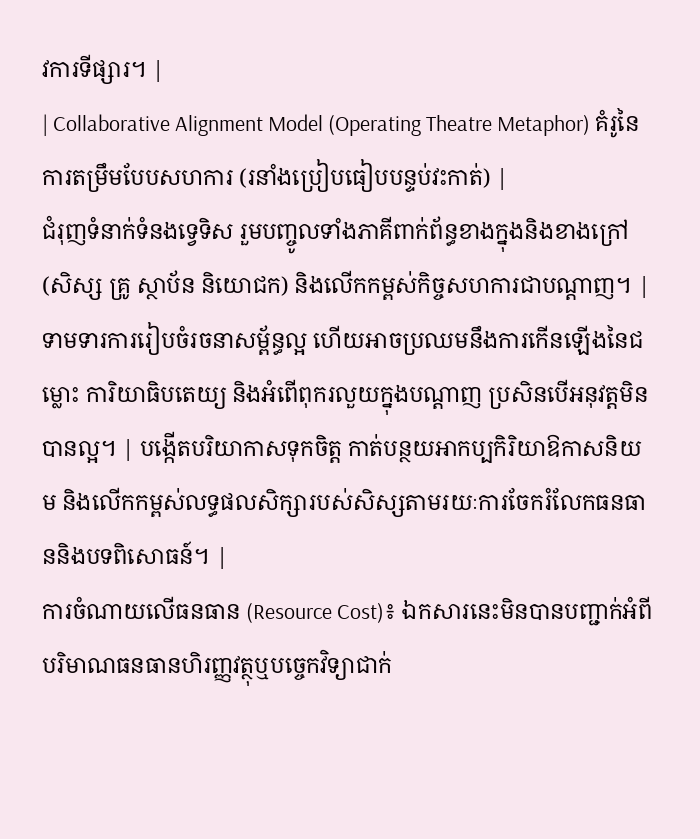វការទីផ្សារ។ |
| Collaborative Alignment Model (Operating Theatre Metaphor) គំរូនៃការតម្រឹមបែបសហការ (រនាំងប្រៀបធៀបបន្ទប់វះកាត់) |
ជំរុញទំនាក់ទំនងទ្វេទិស រួមបញ្ចូលទាំងភាគីពាក់ព័ន្ធខាងក្នុងនិងខាងក្រៅ (សិស្ស គ្រូ ស្ថាប័ន និយោជក) និងលើកកម្ពស់កិច្ចសហការជាបណ្តាញ។ | ទាមទារការរៀបចំរចនាសម្ព័ន្ធល្អ ហើយអាចប្រឈមនឹងការកើនឡើងនៃជម្លោះ ការិយាធិបតេយ្យ និងអំពើពុករលួយក្នុងបណ្តាញ ប្រសិនបើអនុវត្តមិនបានល្អ។ | បង្កើតបរិយាកាសទុកចិត្ត កាត់បន្ថយអាកប្បកិរិយាឱកាសនិយម និងលើកកម្ពស់លទ្ធផលសិក្សារបស់សិស្សតាមរយៈការចែករំលែកធនធាននិងបទពិសោធន៍។ |
ការចំណាយលើធនធាន (Resource Cost)៖ ឯកសារនេះមិនបានបញ្ជាក់អំពីបរិមាណធនធានហិរញ្ញវត្ថុឬបច្ចេកវិទ្យាជាក់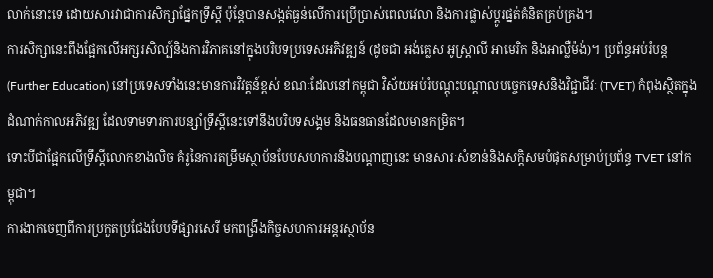លាក់នោះទេ ដោយសារវាជាការសិក្សាផ្នែកទ្រឹស្តី ប៉ុន្តែបានសង្កត់ធ្ងន់លើការប្រើប្រាស់ពេលវេលា និងការផ្លាស់ប្តូរផ្នត់គំនិតគ្រប់គ្រង។
ការសិក្សានេះពឹងផ្អែកលើអក្សរសិល្ប៍និងការវិភាគនៅក្នុងបរិបទប្រទេសអភិវឌ្ឍន៍ (ដូចជា អង់គ្លេស អូស្ត្រាលី អាមេរិក និងអាល្លឺម៉ង់)។ ប្រព័ន្ធអប់រំបន្ត (Further Education) នៅប្រទេសទាំងនេះមានការវិវត្តន៍ខ្ពស់ ខណៈដែលនៅកម្ពុជា វិស័យអប់រំបណ្តុះបណ្តាលបច្ចេកទេសនិងវិជ្ជាជីវៈ (TVET) កំពុងស្ថិតក្នុងដំណាក់កាលអភិវឌ្ឍ ដែលទាមទារការបន្សាំទ្រឹស្តីនេះទៅនឹងបរិបទសង្គម និងធនធានដែលមានកម្រិត។
ទោះបីជាផ្អែកលើទ្រឹស្តីលោកខាងលិច គំរូនៃការតម្រឹមស្ថាប័នបែបសហការនិងបណ្តាញនេះ មានសារៈសំខាន់និងសក្តិសមបំផុតសម្រាប់ប្រព័ន្ធ TVET នៅកម្ពុជា។
ការងាកចេញពីការប្រកួតប្រជែងបែបទីផ្សារសេរី មកពង្រឹងកិច្ចសហការអន្តរស្ថាប័ន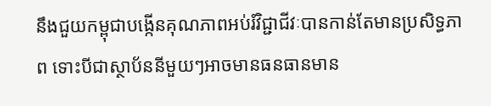នឹងជួយកម្ពុជាបង្កើនគុណភាពអប់រំវិជ្ជាជីវៈបានកាន់តែមានប្រសិទ្ធភាព ទោះបីជាស្ថាប័ននីមួយៗអាចមានធនធានមាន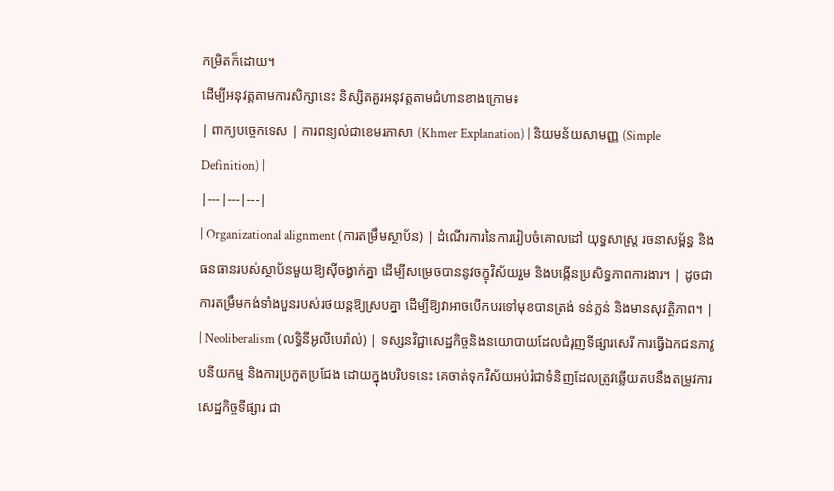កម្រិតក៏ដោយ។
ដើម្បីអនុវត្តតាមការសិក្សានេះ និស្សិតគួរអនុវត្តតាមជំហានខាងក្រោម៖
| ពាក្យបច្ចេកទេស | ការពន្យល់ជាខេមរភាសា (Khmer Explanation) | និយមន័យសាមញ្ញ (Simple Definition) |
|---|---|---|
| Organizational alignment (ការតម្រឹមស្ថាប័ន) | ដំណើរការនៃការរៀបចំគោលដៅ យុទ្ធសាស្ត្រ រចនាសម្ព័ន្ធ និងធនធានរបស់ស្ថាប័នមួយឱ្យស៊ីចង្វាក់គ្នា ដើម្បីសម្រេចបាននូវចក្ខុវិស័យរួម និងបង្កើនប្រសិទ្ធភាពការងារ។ | ដូចជាការតម្រឹមកង់ទាំងបួនរបស់រថយន្តឱ្យស្របគ្នា ដើម្បីឱ្យវាអាចបើកបរទៅមុខបានត្រង់ ទន់ភ្លន់ និងមានសុវត្ថិភាព។ |
| Neoliberalism (លទ្ធិនីអូលីបេរ៉ាល់) | ទស្សនវិជ្ជាសេដ្ឋកិច្ចនិងនយោបាយដែលជំរុញទីផ្សារសេរី ការធ្វើឯកជនភាវូបនីយកម្ម និងការប្រកួតប្រជែង ដោយក្នុងបរិបទនេះ គេចាត់ទុកវិស័យអប់រំជាទំនិញដែលត្រូវឆ្លើយតបនឹងតម្រូវការសេដ្ឋកិច្ចទីផ្សារ ជា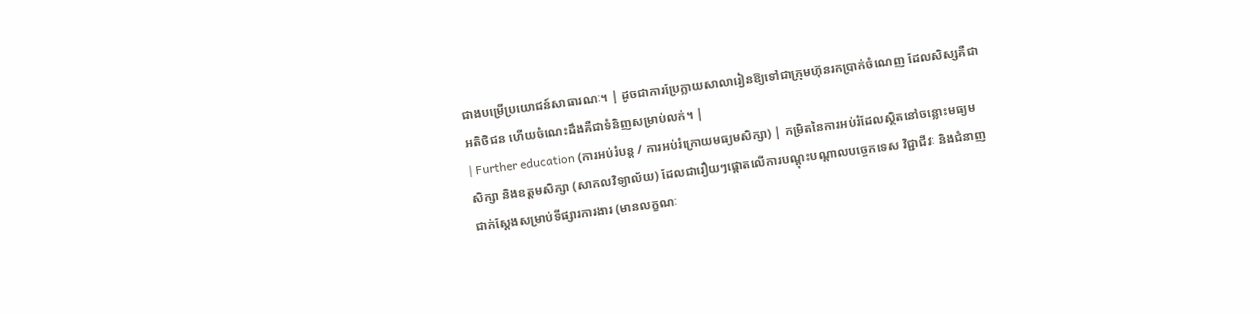ជាងបម្រើប្រយោជន៍សាធារណៈ។ | ដូចជាការប្រែក្លាយសាលារៀនឱ្យទៅជាក្រុមហ៊ុនរកប្រាក់ចំណេញ ដែលសិស្សគឺជាអតិថិជន ហើយចំណេះដឹងគឺជាទំនិញសម្រាប់លក់។ |
| Further education (ការអប់រំបន្ត / ការអប់រំក្រោយមធ្យមសិក្សា) | កម្រិតនៃការអប់រំដែលស្ថិតនៅចន្លោះមធ្យមសិក្សា និងឧត្តមសិក្សា (សាកលវិទ្យាល័យ) ដែលជារឿយៗផ្តោតលើការបណ្តុះបណ្តាលបច្ចេកទេស វិជ្ជាជីវៈ និងជំនាញជាក់ស្តែងសម្រាប់ទីផ្សារការងារ (មានលក្ខណៈ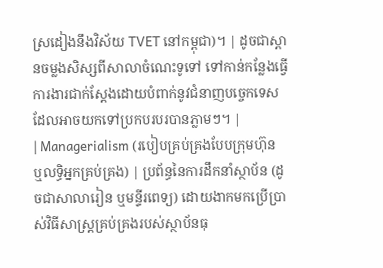ស្រដៀងនឹងវិស័យ TVET នៅកម្ពុជា)។ | ដូចជាស្ពានចម្លងសិស្សពីសាលាចំណេះទូទៅ ទៅកាន់កន្លែងធ្វើការងារជាក់ស្តែងដោយបំពាក់នូវជំនាញបច្ចេកទេសដែលអាចយកទៅប្រកបរបរបានភ្លាមៗ។ |
| Managerialism (របៀបគ្រប់គ្រងបែបក្រុមហ៊ុន ឬលទ្ធិអ្នកគ្រប់គ្រង) | ប្រព័ន្ធនៃការដឹកនាំស្ថាប័ន (ដូចជាសាលារៀន ឬមន្ទីរពេទ្យ) ដោយងាកមកប្រើប្រាស់វិធីសាស្ត្រគ្រប់គ្រងរបស់ស្ថាប័នធុ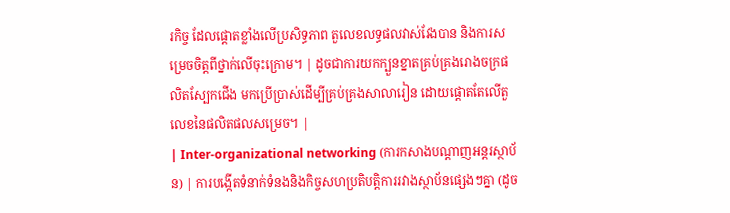រកិច្ច ដែលផ្តោតខ្លាំងលើប្រសិទ្ធភាព តួលេខលទ្ធផលវាស់វែងបាន និងការសម្រេចចិត្តពីថ្នាក់លើចុះក្រោម។ | ដូចជាការយកក្បួនខ្នាតគ្រប់គ្រងរោងចក្រផលិតស្បែកជើង មកប្រើប្រាស់ដើម្បីគ្រប់គ្រងសាលារៀន ដោយផ្តោតតែលើតួលេខនៃផលិតផលសម្រេច។ |
| Inter-organizational networking (ការកសាងបណ្តាញអន្តរស្ថាប័ន) | ការបង្កើតទំនាក់ទំនងនិងកិច្ចសហប្រតិបត្តិការរវាងស្ថាប័នផ្សេងៗគ្នា (ដូច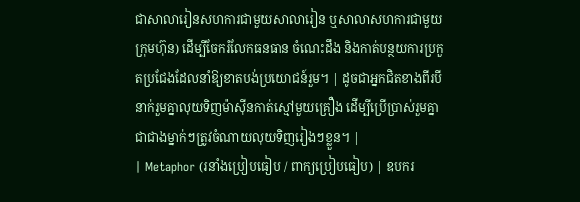ជាសាលារៀនសហការជាមួយសាលារៀន ឬសាលាសហការជាមួយក្រុមហ៊ុន) ដើម្បីចែករំលែកធនធាន ចំណេះដឹង និងកាត់បន្ថយការប្រកួតប្រជែងដែលនាំឱ្យខាតបង់ប្រយោជន៍រួម។ | ដូចជាអ្នកជិតខាងពីរបីនាក់រួមគ្នាលុយទិញម៉ាស៊ីនកាត់ស្មៅមួយគ្រឿង ដើម្បីប្រើប្រាស់រួមគ្នា ជាជាងម្នាក់ៗត្រូវចំណាយលុយទិញរៀងៗខ្លួន។ |
| Metaphor (រនាំងប្រៀបធៀប / ពាក្យប្រៀបធៀប) | ឧបករ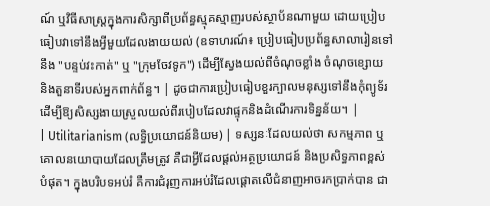ណ៍ ឬវិធីសាស្ត្រក្នុងការសិក្សាពីប្រព័ន្ធស្មុគស្មាញរបស់ស្ថាប័នណាមួយ ដោយប្រៀបធៀបវាទៅនឹងអ្វីមួយដែលងាយយល់ (ឧទាហរណ៍៖ ប្រៀបធៀបប្រព័ន្ធសាលារៀនទៅនឹង "បន្ទប់វះកាត់" ឬ "ក្រុមចែវទូក") ដើម្បីស្វែងយល់ពីចំណុចខ្លាំង ចំណុចខ្សោយ និងតួនាទីរបស់អ្នកពាក់ព័ន្ធ។ | ដូចជាការប្រៀបធៀបខួរក្បាលមនុស្សទៅនឹងកុំព្យូទ័រ ដើម្បីឱ្យសិស្សងាយស្រួលយល់ពីរបៀបដែលវាផ្ទុកនិងដំណើរការទិន្នន័យ។ |
| Utilitarianism (លទ្ធិប្រយោជន៍និយម) | ទស្សនៈដែលយល់ថា សកម្មភាព ឬគោលនយោបាយដែលត្រឹមត្រូវ គឺជាអ្វីដែលផ្តល់អត្ថប្រយោជន៍ និងប្រសិទ្ធភាពខ្ពស់បំផុត។ ក្នុងបរិបទអប់រំ គឺការជំរុញការអប់រំដែលផ្តោតលើជំនាញអាចរកប្រាក់បាន ជា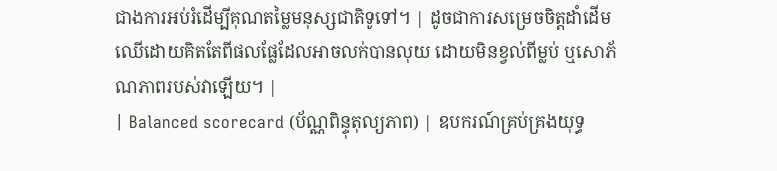ជាងការអប់រំដើម្បីគុណតម្លៃមនុស្សជាតិទូទៅ។ | ដូចជាការសម្រេចចិត្តដាំដើមឈើដោយគិតតែពីផលផ្លែដែលអាចលក់បានលុយ ដោយមិនខ្វល់ពីម្លប់ ឬសោភ័ណភាពរបស់វាឡើយ។ |
| Balanced scorecard (ប័ណ្ណពិន្ទុតុល្យភាព) | ឧបករណ៍គ្រប់គ្រងយុទ្ធ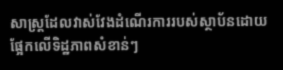សាស្ត្រដែលវាស់វែងដំណើរការរបស់ស្ថាប័នដោយផ្អែកលើទិដ្ឋភាពសំខាន់ៗ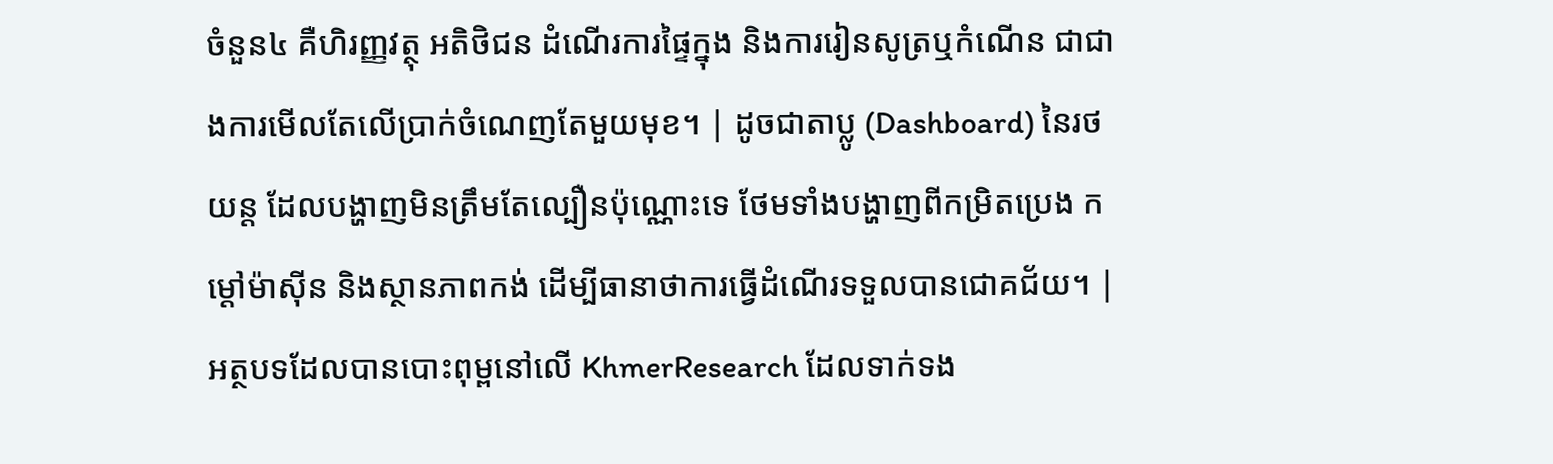ចំនួន៤ គឺហិរញ្ញវត្ថុ អតិថិជន ដំណើរការផ្ទៃក្នុង និងការរៀនសូត្រឬកំណើន ជាជាងការមើលតែលើប្រាក់ចំណេញតែមួយមុខ។ | ដូចជាតាប្លូ (Dashboard) នៃរថយន្ត ដែលបង្ហាញមិនត្រឹមតែល្បឿនប៉ុណ្ណោះទេ ថែមទាំងបង្ហាញពីកម្រិតប្រេង កម្តៅម៉ាស៊ីន និងស្ថានភាពកង់ ដើម្បីធានាថាការធ្វើដំណើរទទួលបានជោគជ័យ។ |
អត្ថបទដែលបានបោះពុម្ពនៅលើ KhmerResearch ដែលទាក់ទង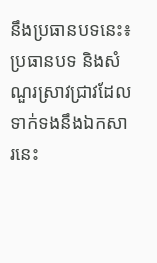នឹងប្រធានបទនេះ៖
ប្រធានបទ និងសំណួរស្រាវជ្រាវដែលទាក់ទងនឹងឯកសារនេះ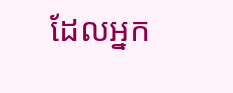ដែលអ្នក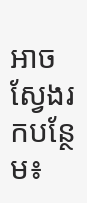អាចស្វែងរកបន្ថែម៖